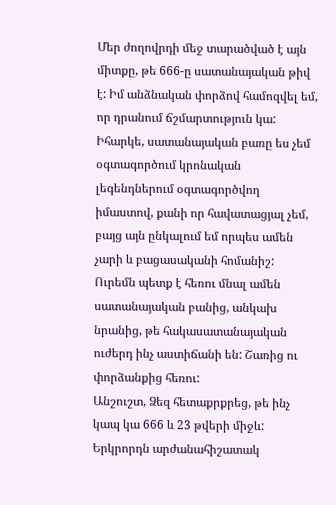Մեր ժողովրդի մեջ տարածված է այն միտքը, թե 666-ը սատանայական թիվ է: Իմ անձնական փորձով համոզվել եմ, որ դրանում ճշմարտություն կա: Իհարկե, սատանայական բառը ես չեմ օգտագործում կրոնական լեգենդներում օգտագործվող իմաստով, քանի որ հավատացյալ չեմ, բայց այն ընկալում եմ որպես ամեն չարի և բացասականի հոմանիշ: Ուրեմն պետք է հեռու մնալ ամեն սատանայական բանից, անկախ նրանից, թե հակասատանայական ուժերդ ինչ աստիճանի են: Շառից ու փորձանքից հեռու:
Անշուշտ, Ձեզ հետաքրքրեց, թե ինչ կապ կա 666 և 23 թվերի միջև: Երկրորդն արժանահիշատակ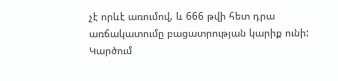չէ որևէ առումով, և 666 թվի հետ դրա առճակատումը բացատրության կարիք ունի: Կարծում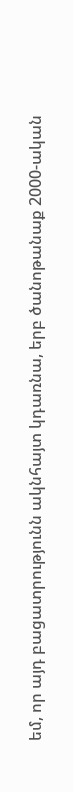եմ, որ այդ բացատրությունն ակնհայտ կդառնա, երբ ծանոթանաք 2000-ական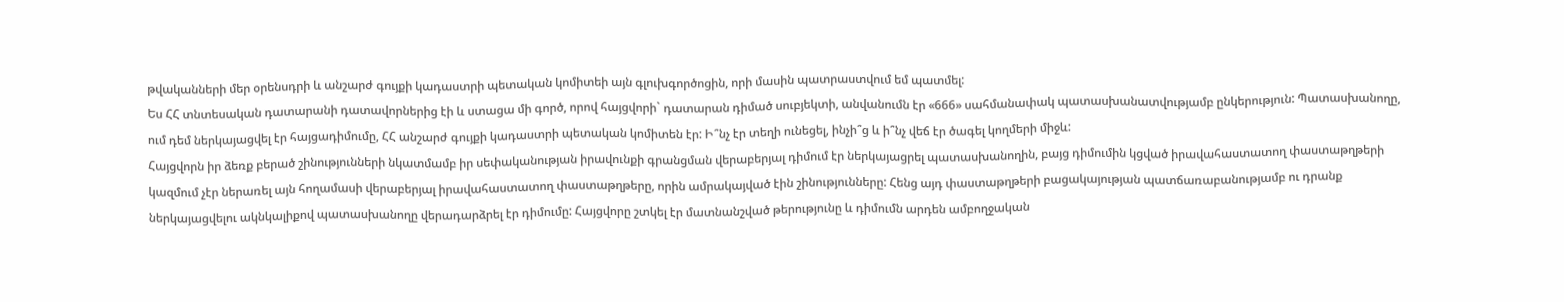թվականների մեր օրենսդրի և անշարժ գույքի կադաստրի պետական կոմիտեի այն գլուխգործոցին, որի մասին պատրաստվում եմ պատմել:
Ես ՀՀ տնտեսական դատարանի դատավորներից էի և ստացա մի գործ, որով հայցվորի` դատարան դիմած սուբյեկտի, անվանումն էր «666» սահմանափակ պատասխանատվությամբ ընկերություն: Պատասխանողը, ում դեմ ներկայացվել էր հայցադիմումը, ՀՀ անշարժ գույքի կադաստրի պետական կոմիտեն էր: Ի՞նչ էր տեղի ունեցել, ինչի՞ց և ի՞նչ վեճ էր ծագել կողմերի միջև:
Հայցվորն իր ձեռք բերած շինությունների նկատմամբ իր սեփականության իրավունքի գրանցման վերաբերյալ դիմում էր ներկայացրել պատասխանողին, բայց դիմումին կցված իրավահաստատող փաստաթղթերի կազմում չէր ներառել այն հողամասի վերաբերյալ իրավահաստատող փաստաթղթերը, որին ամրակայված էին շինությունները: Հենց այդ փաստաթղթերի բացակայության պատճառաբանությամբ ու դրանք ներկայացվելու ակնկալիքով պատասխանողը վերադարձրել էր դիմումը: Հայցվորը շտկել էր մատնանշված թերությունը և դիմումն արդեն ամբողջական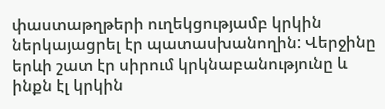փաստաթղթերի ուղեկցությամբ կրկին ներկայացրել էր պատասխանողին: Վերջինը երևի շատ էր սիրում կրկնաբանությունը և ինքն էլ կրկին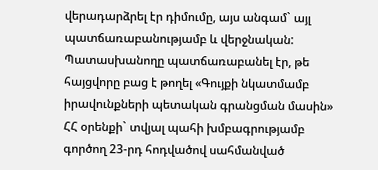վերադարձրել էր դիմումը, այս անգամ` այլ պատճառաբանությամբ և վերջնական: Պատասխանողը պատճառաբանել էր, թե հայցվորը բաց է թողել «Գույքի նկատմամբ իրավունքների պետական գրանցման մասին» ՀՀ օրենքի` տվյալ պահի խմբագրությամբ գործող 23-րդ հոդվածով սահմանված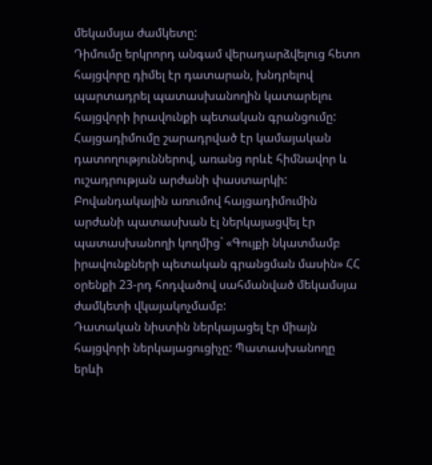մեկամսյա ժամկետը:
Դիմումը երկրորդ անգամ վերադարձվելուց հետո հայցվորը դիմել էր դատարան, խնդրելով պարտադրել պատասխանողին կատարելու հայցվորի իրավունքի պետական գրանցումը: Հայցադիմումը շարադրված էր կամայական դատողություններով, առանց որևէ հիմնավոր և ուշադրության արժանի փաստարկի: Բովանդակային առումով հայցադիմումին արժանի պատասխան էլ ներկայացվել էր պատասխանողի կողմից` «Գույքի նկատմամբ իրավունքների պետական գրանցման մասին» ՀՀ օրենքի 23-րդ հոդվածով սահմանված մեկամսյա ժամկետի վկայակոչմամբ:
Դատական նիստին ներկայացել էր միայն հայցվորի ներկայացուցիչը: Պատասխանողը երևի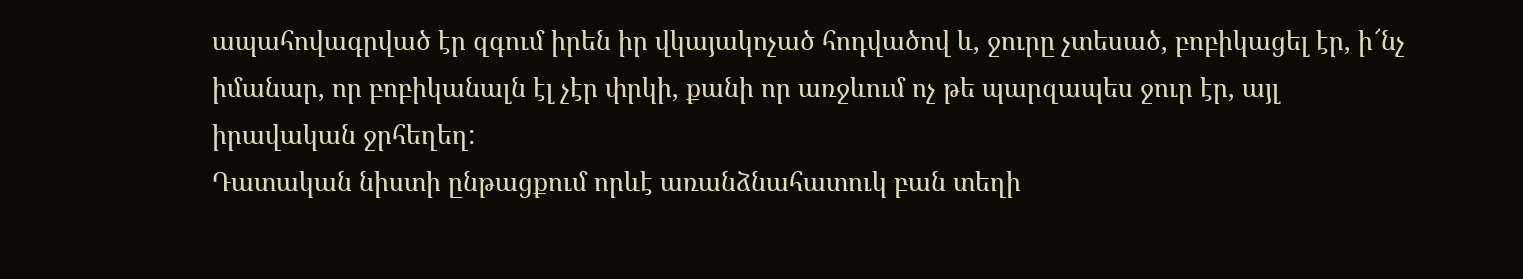ապահովագրված էր զգում իրեն իր վկայակոչած հոդվածով և, ջուրը չտեսած, բոբիկացել էր, ի՜նչ իմանար, որ բոբիկանալն էլ չէր փրկի, քանի որ առջևում ոչ թե պարզապես ջուր էր, այլ իրավական ջրհեղեղ:
Դատական նիստի ընթացքում որևէ առանձնահատուկ բան տեղի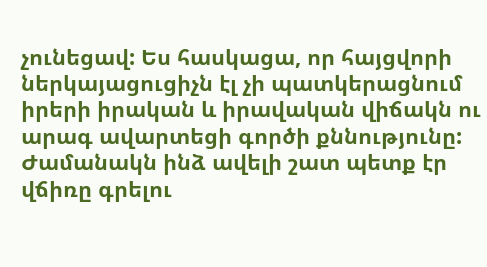չունեցավ: Ես հասկացա, որ հայցվորի ներկայացուցիչն էլ չի պատկերացնում իրերի իրական և իրավական վիճակն ու արագ ավարտեցի գործի քննությունը: Ժամանակն ինձ ավելի շատ պետք էր վճիռը գրելու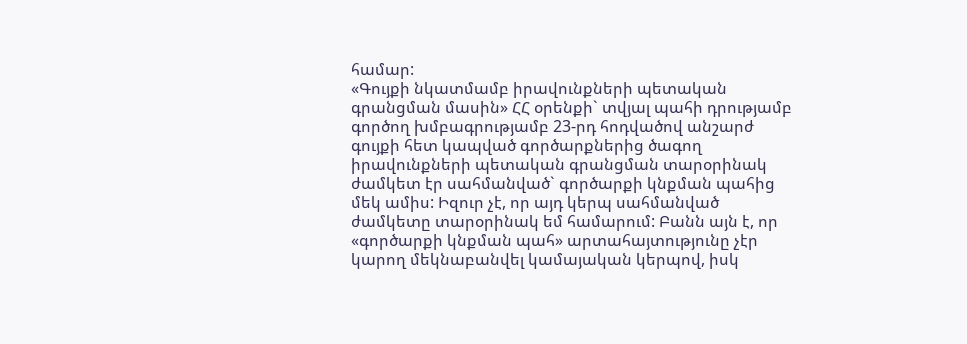համար:
«Գույքի նկատմամբ իրավունքների պետական գրանցման մասին» ՀՀ օրենքի` տվյալ պահի դրությամբ գործող խմբագրությամբ 23-րդ հոդվածով անշարժ գույքի հետ կապված գործարքներից ծագող իրավունքների պետական գրանցման տարօրինակ ժամկետ էր սահմանված` գործարքի կնքման պահից մեկ ամիս: Իզուր չէ, որ այդ կերպ սահմանված ժամկետը տարօրինակ եմ համարում: Բանն այն է, որ «գործարքի կնքման պահ» արտահայտությունը չէր կարող մեկնաբանվել կամայական կերպով, իսկ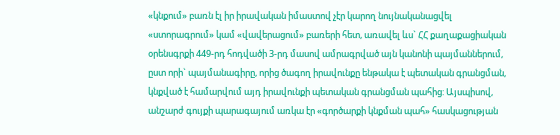«կնքում» բառն էլ իր իրավական իմաստով չէր կարող նույնականացվել «ստորագրում» կամ «վավերացում» բառերի հետ, առավել ևս` ՀՀ քաղաքացիական օրենսգրքի 449-րդ հոդվածի 3-րդ մասով ամրագրված այն կանոնի պայմաններում, ըստ որի` պայմանագիրը, որից ծագող իրավունքը ենթակա է պետական գրանցման, կնքված է համարվում այդ իրավունքի պետական գրանցման պահից: Այսպիսով, անշարժ գույքի պարագայում առկա էր «գործարքի կնքման պահ» հասկացության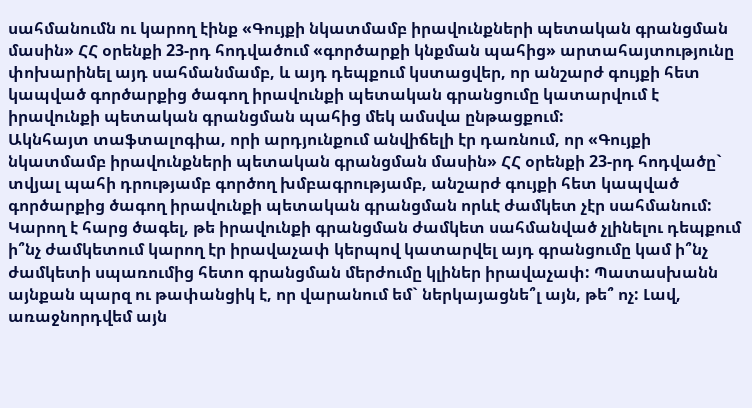սահմանումն ու կարող էինք «Գույքի նկատմամբ իրավունքների պետական գրանցման մասին» ՀՀ օրենքի 23-րդ հոդվածում «գործարքի կնքման պահից» արտահայտությունը փոխարինել այդ սահմանմամբ, և այդ դեպքում կստացվեր, որ անշարժ գույքի հետ կապված գործարքից ծագող իրավունքի պետական գրանցումը կատարվում է իրավունքի պետական գրանցման պահից մեկ ամսվա ընթացքում:
Ակնհայտ տաֆտալոգիա, որի արդյունքում անվիճելի էր դառնում, որ «Գույքի նկատմամբ իրավունքների պետական գրանցման մասին» ՀՀ օրենքի 23-րդ հոդվածը` տվյալ պահի դրությամբ գործող խմբագրությամբ, անշարժ գույքի հետ կապված գործարքից ծագող իրավունքի պետական գրանցման որևէ ժամկետ չէր սահմանում: Կարող է հարց ծագել, թե իրավունքի գրանցման ժամկետ սահմանված չլինելու դեպքում ի՞նչ ժամկետում կարող էր իրավաչափ կերպով կատարվել այդ գրանցումը կամ ի՞նչ ժամկետի սպառումից հետո գրանցման մերժումը կլիներ իրավաչափ: Պատասխանն այնքան պարզ ու թափանցիկ է, որ վարանում եմ` ներկայացնե՞լ այն, թե՞ ոչ: Լավ, առաջնորդվեմ այն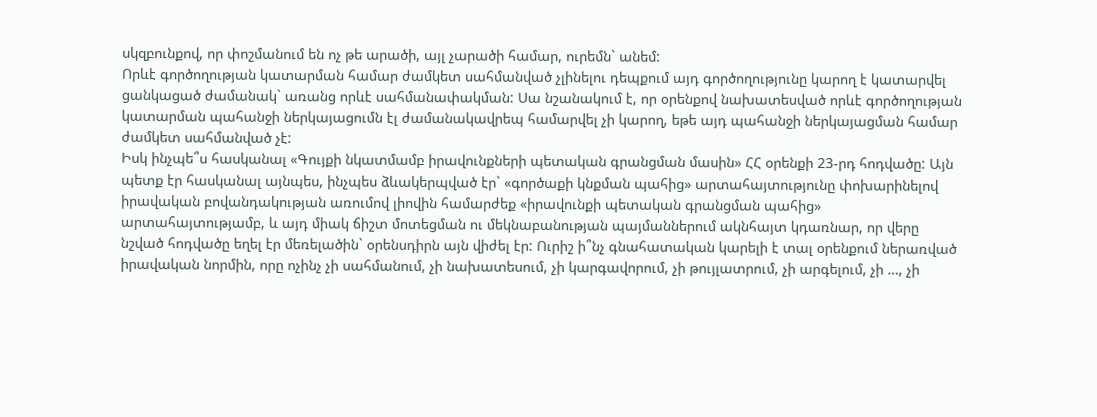սկզբունքով, որ փոշմանում են ոչ թե արածի, այլ չարածի համար, ուրեմն` անեմ:
Որևէ գործողության կատարման համար ժամկետ սահմանված չլինելու դեպքում այդ գործողությունը կարող է կատարվել ցանկացած ժամանակ` առանց որևէ սահմանափակման: Սա նշանակում է, որ օրենքով նախատեսված որևէ գործողության կատարման պահանջի ներկայացումն էլ ժամանակավրեպ համարվել չի կարող, եթե այդ պահանջի ներկայացման համար ժամկետ սահմանված չէ:
Իսկ ինչպե՞ս հասկանալ «Գույքի նկատմամբ իրավունքների պետական գրանցման մասին» ՀՀ օրենքի 23-րդ հոդվածը: Այն պետք էր հասկանալ այնպես, ինչպես ձևակերպված էր` «գործաքի կնքման պահից» արտահայտությունը փոխարինելով իրավական բովանդակության առումով լիովին համարժեք «իրավունքի պետական գրանցման պահից» արտահայտությամբ, և այդ միակ ճիշտ մոտեցման ու մեկնաբանության պայմաններում ակնհայտ կդառնար, որ վերը նշված հոդվածը եղել էր մեռելածին` օրենսդիրն այն վիժել էր: Ուրիշ ի՞նչ գնահատական կարելի է տալ օրենքում ներառված իրավական նորմին, որը ոչինչ չի սահմանում, չի նախատեսում, չի կարգավորում, չի թույլատրում, չի արգելում, չի …, չի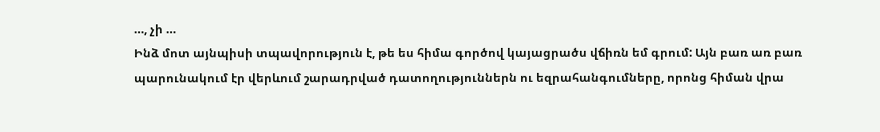…, չի …
Ինձ մոտ այնպիսի տպավորություն է, թե ես հիմա գործով կայացրածս վճիռն եմ գրում: Այն բառ առ բառ պարունակում էր վերևում շարադրված դատողություններն ու եզրահանգումները, որոնց հիման վրա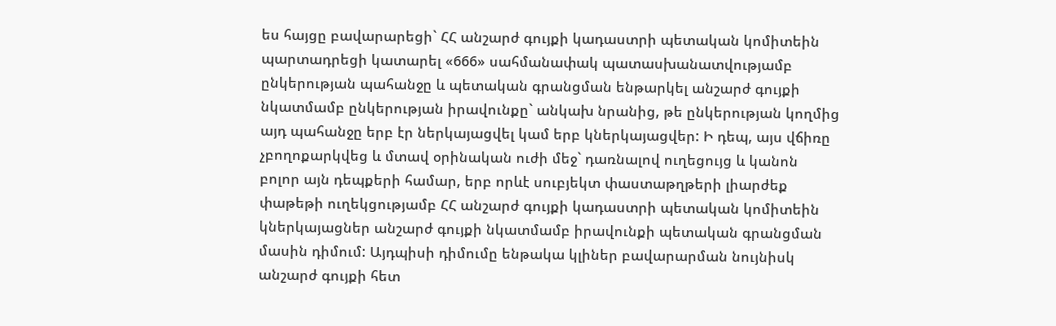ես հայցը բավարարեցի` ՀՀ անշարժ գույքի կադաստրի պետական կոմիտեին պարտադրեցի կատարել «666» սահմանափակ պատասխանատվությամբ ընկերության պահանջը և պետական գրանցման ենթարկել անշարժ գույքի նկատմամբ ընկերության իրավունքը` անկախ նրանից, թե ընկերության կողմից այդ պահանջը երբ էր ներկայացվել կամ երբ կներկայացվեր: Ի դեպ, այս վճիռը չբողոքարկվեց և մտավ օրինական ուժի մեջ` դառնալով ուղեցույց և կանոն բոլոր այն դեպքերի համար, երբ որևէ սուբյեկտ փաստաթղթերի լիարժեք փաթեթի ուղեկցությամբ ՀՀ անշարժ գույքի կադաստրի պետական կոմիտեին կներկայացներ անշարժ գույքի նկատմամբ իրավունքի պետական գրանցման մասին դիմում: Այդպիսի դիմումը ենթակա կլիներ բավարարման նույնիսկ անշարժ գույքի հետ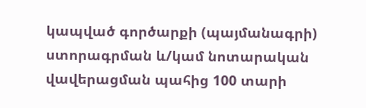կապված գործարքի (պայմանագրի) ստորագրման և/կամ նոտարական վավերացման պահից 100 տարի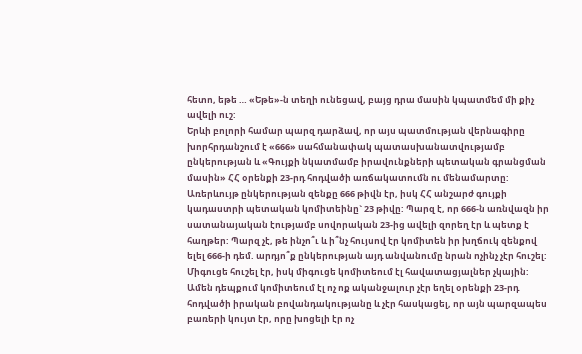հետո, եթե … «Եթե»-ն տեղի ունեցավ, բայց դրա մասին կպատմեմ մի քիչ ավելի ուշ:
Երևի բոլորի համար պարզ դարձավ, որ այս պատմության վերնագիրը խորհրդանշում է «666» սահմանափակ պատասխանատվությամբ ընկերության և «Գույքի նկատմամբ իրավունքների պետական գրանցման մասին» ՀՀ օրենքի 23-րդ հոդվածի առճակատումն ու մենամարտը: Առերևույթ ընկերության զենքը 666 թիվն էր, իսկ ՀՀ անշարժ գույքի կադաստրի պետական կոմիտեինը` 23 թիվը: Պարզ է, որ 666-ն առնվազն իր սատանայական էությամբ սովորական 23-ից ավելի զորեղ էր և պետք է հաղթեր: Պարզ չէ, թե ինչո՞ւ և ի՞նչ հույսով էր կոմիտեն իր խղճուկ զենքով ելել 666-ի դեմ. արդյո՞ք ընկերության այդ անվանումը նրան ոչինչ չէր հուշել: Միգուցե հուշել էր, իսկ միգուցե կոմիտեում էլ հավատացյալներ չկային: Ամեն դեպքում կոմիտեում էլ ոչ ոք ականջալուր չէր եղել օրենքի 23-րդ հոդվածի իրական բովանդակությանը և չէր հասկացել, որ այն պարզապես բառերի կույտ էր, որը խոցելի էր ոչ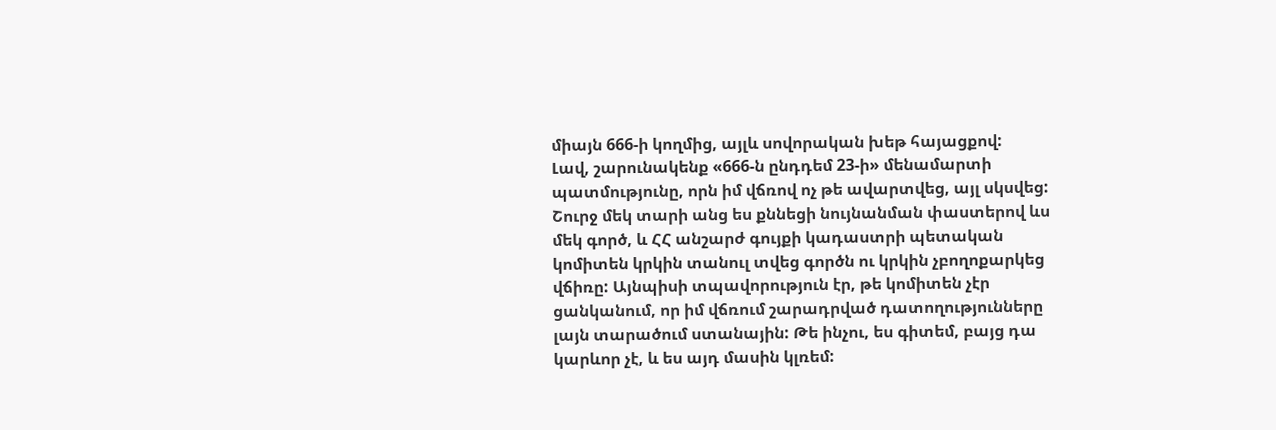միայն 666-ի կողմից, այլև սովորական խեթ հայացքով:
Լավ, շարունակենք «666-ն ընդդեմ 23-ի» մենամարտի պատմությունը, որն իմ վճռով ոչ թե ավարտվեց, այլ սկսվեց:
Շուրջ մեկ տարի անց ես քննեցի նույնանման փաստերով ևս մեկ գործ, և ՀՀ անշարժ գույքի կադաստրի պետական կոմիտեն կրկին տանուլ տվեց գործն ու կրկին չբողոքարկեց վճիռը: Այնպիսի տպավորություն էր, թե կոմիտեն չէր ցանկանում, որ իմ վճռում շարադրված դատողությունները լայն տարածում ստանային: Թե ինչու, ես գիտեմ, բայց դա կարևոր չէ, և ես այդ մասին կլռեմ: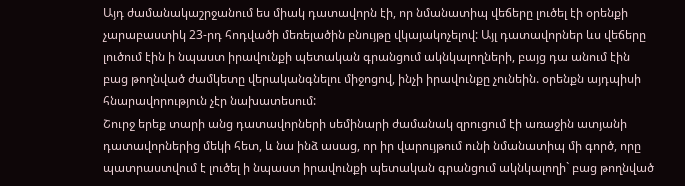Այդ ժամանակաշրջանում ես միակ դատավորն էի, որ նմանատիպ վեճերը լուծել էի օրենքի չարաբաստիկ 23-րդ հոդվածի մեռելածին բնույթը վկայակոչելով: Այլ դատավորներ ևս վեճերը լուծում էին ի նպաստ իրավունքի պետական գրանցում ակնկալողների, բայց դա անում էին բաց թողնված ժամկետը վերականգնելու միջոցով, ինչի իրավունքը չունեին. օրենքն այդպիսի հնարավորություն չէր նախատեսում:
Շուրջ երեք տարի անց դատավորների սեմինարի ժամանակ զրուցում էի առաջին ատյանի դատավորներից մեկի հետ, և նա ինձ ասաց, որ իր վարույթում ունի նմանատիպ մի գործ, որը պատրաստվում է լուծել ի նպաստ իրավունքի պետական գրանցում ակնկալողի` բաց թողնված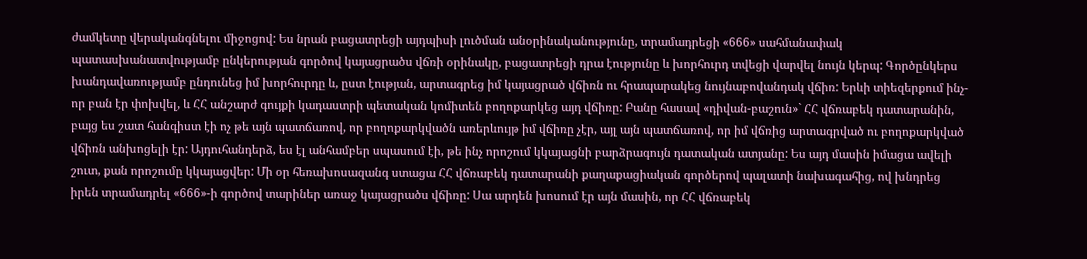ժամկետը վերականգնելու միջոցով: Ես նրան բացատրեցի այդպիսի լուծման անօրինականությունը, տրամադրեցի «666» սահմանափակ պատասխանատվությամբ ընկերության գործով կայացրածս վճռի օրինակը, բացատրեցի դրա էությունը և խորհուրդ տվեցի վարվել նույն կերպ: Գործընկերս խանդավառությամբ ընդունեց իմ խորհուրդը և, ըստ էության, արտագրեց իմ կայացրած վճիռն ու հրապարակեց նույնաբովանդակ վճիռ: Երևի տիեզերքում ինչ-որ բան էր փոխվել, և ՀՀ անշարժ գույքի կադաստրի պետական կոմիտեն բողոքարկեց այդ վճիռը: Բանը հասավ «դիվան-բաշուն»` ՀՀ վճռաբեկ դատարանին, բայց ես շատ հանգիստ էի ոչ թե այն պատճառով, որ բողոքարկվածն առերևույթ իմ վճիռը չէր, այլ այն պատճառով, որ իմ վճռից արտագրված ու բողոքարկված վճիռն անխոցելի էր: Այդուհանդերձ, ես էլ անհամբեր սպասում էի, թե ինչ որոշում կկայացնի բարձրագույն դատական ատյանը: Ես այդ մասին իմացա ավելի շուտ, քան որոշումը կկայացվեր: Մի օր հեռախոսազանգ ստացա ՀՀ վճռաբեկ դատարանի քաղաքացիական գործերով պալատի նախագահից, ով խնդրեց իրեն տրամադրել «666»-ի գործով տարիներ առաջ կայացրածս վճիռը: Սա արդեն խոսում էր այն մասին, որ ՀՀ վճռաբեկ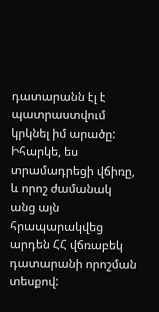դատարանն էլ է պատրաստվում կրկնել իմ արածը: Իհարկե, ես տրամադրեցի վճիռը, և որոշ ժամանակ անց այն հրապարակվեց արդեն ՀՀ վճռաբեկ դատարանի որոշման տեսքով: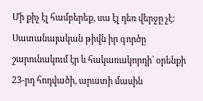Մի քիչ էլ համբերեք, սա էլ դեռ վերջը չէ: Սատանայական թիվն իր գործը շարունակում էր և հակառակորդի` օրենքի 23-րդ հոդվածի, արատի մասին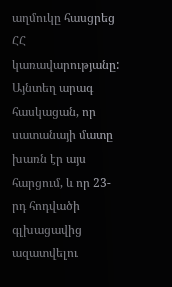աղմուկը հասցրեց ՀՀ կառավարությանը: Այնտեղ արագ հասկացան, որ սատանայի մատը խառն էր այս հարցում, և որ 23-րդ հոդվածի գլխացավից ազատվելու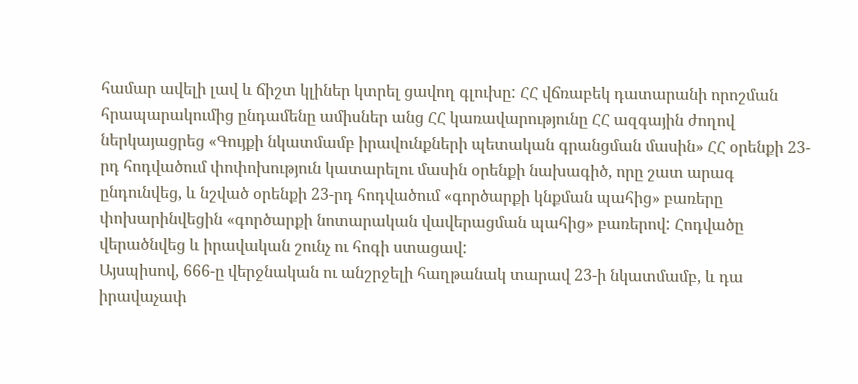համար ավելի լավ և ճիշտ կլիներ կտրել ցավող գլուխը: ՀՀ վճռաբեկ դատարանի որոշման հրապարակումից ընդամենը ամիսներ անց ՀՀ կառավարությունը ՀՀ ազգային ժողով ներկայացրեց «Գույքի նկատմամբ իրավունքների պետական գրանցման մասին» ՀՀ օրենքի 23-րդ հոդվածում փոփոխություն կատարելու մասին օրենքի նախագիծ, որը շատ արագ ընդունվեց, և նշված օրենքի 23-րդ հոդվածում «գործարքի կնքման պահից» բառերը փոխարինվեցին «գործարքի նոտարական վավերացման պահից» բառերով: Հոդվածը վերածնվեց և իրավական շունչ ու հոգի ստացավ:
Այսպիսով, 666-ը վերջնական ու անշրջելի հաղթանակ տարավ 23-ի նկատմամբ, և դա իրավաչափ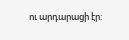ու արդարացի էր: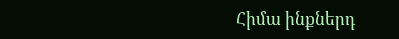Հիմա ինքներդ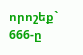որոշեք` 666-ը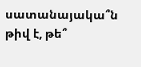սատանայակա՞ն թիվ է, թե՞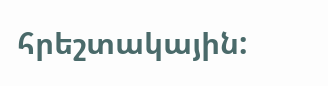հրեշտակային: